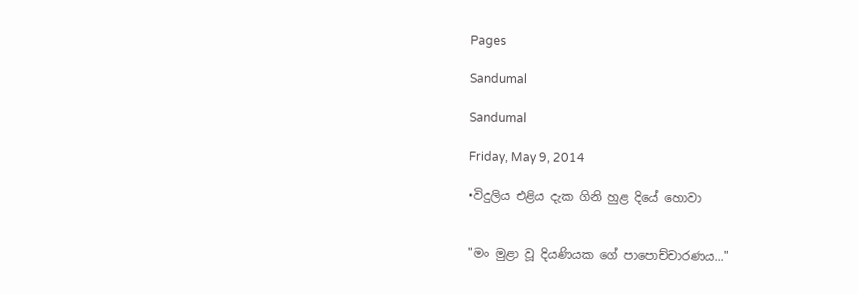Pages

Sandumal

Sandumal

Friday, May 9, 2014

•විදුලිය එළිය දැක ගිනි හුළ දියේ හොවා


"මං මුළා වූ දියණියක ගේ පාපොච්චාරණය..."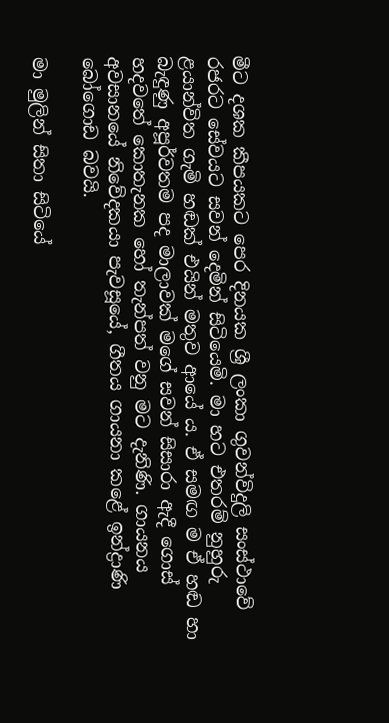මීට දශක කීපයකට පෙර දිනයක ශ්‍රී ලංකා ගුවන්විදුලි සංස්ථාවේ රජරට සේවයට සවන් දෙමින් සිටියෙමි. මා හට එතරම් නුහුරු ළයාන්විත ගැමි හඬක් එයින් මතුව ආයේ ය. ඒ සමඟ ම ඒ හඬ හා බැඳුණු අපූර්වතම පද මාලාවක් මගේ සවන් සිසාරා ඇදී ගොස් හදවතේ කොතැනක හෝ තැන්පත් වනු මට දැනිණි. ගායනය අවසානයේ නිවේදකයා පැවසූයේ, ගීතය ගායනා කළේ ඉන්ද්‍රාණි බෝගොඩ බවයි.

මා මුලින් සිතා සිටියේ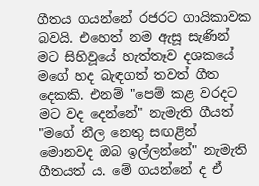ගීතය ගයන්නේ රජරට ගායිකාවක බවයි. එහෙත් නම ඇසූ සැණින් මට සිහිවූයේ හැත්තෑව දශකයේ මගේ හද බැඳගත් තවත් ගීත දෙකකි. එනම් "පෙම් කළ වරදට මට වද දෙන්නේ" නැමැති ගීයත් "මගේ නීල නෙතු සඟළින් මොනවද ඔබ ඉල්ලන්නේ" නැමැති ගීතයත් ය. මේ ගයන්නේ ද ඒ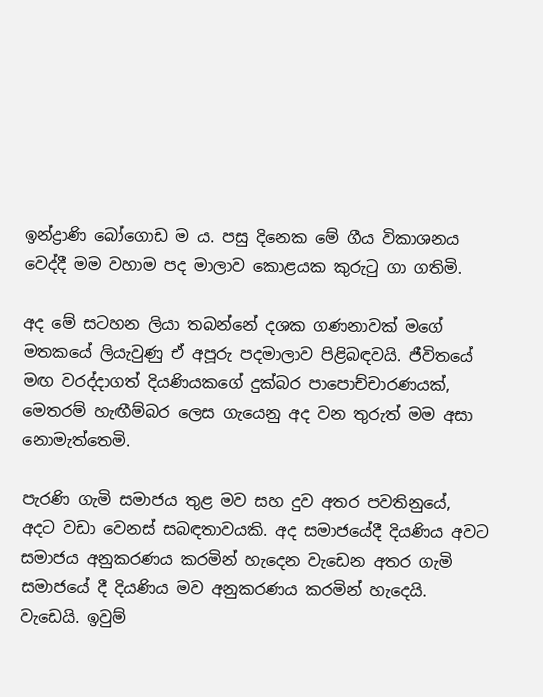ඉන්ද්‍රාණි බෝගොඩ ම ය. පසු දිනෙක මේ ගීය විකාශනය වෙද්දී මම වහාම පද මාලාව කොළයක කුරුටු ගා ගතිමි.

අද මේ සටහන ලියා තබන්නේ දශක ගණනාවක් මගේ මතකයේ ලියැවුණු ඒ අපූරු පදමාලාව පිළිබඳවයි. ජීවිතයේ මඟ වරද්දාගත් දියණියකගේ දුක්බර පාපොච්චාරණයක්, මෙතරම් හැඟීම්බර ලෙස ගැයෙනු අද වන තුරුත් මම අසා නොමැත්තෙමි.

පැරණි ගැමි සමාජය තුළ මව සහ දුව අතර පවතිනුයේ, අදට වඩා වෙනස් සබඳතාවයකි. අද සමාජයේදී දියණිය අවට සමාජය අනුකරණය කරමින් හැදෙන වැඩෙන අතර ගැමි සමාජයේ දී දියණිය මව අනුකරණය කරමින් හැදෙයි. වැඩෙයි. ඉවුම්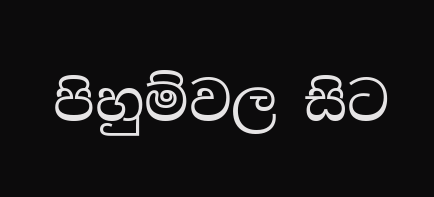පිහුම්වල සිට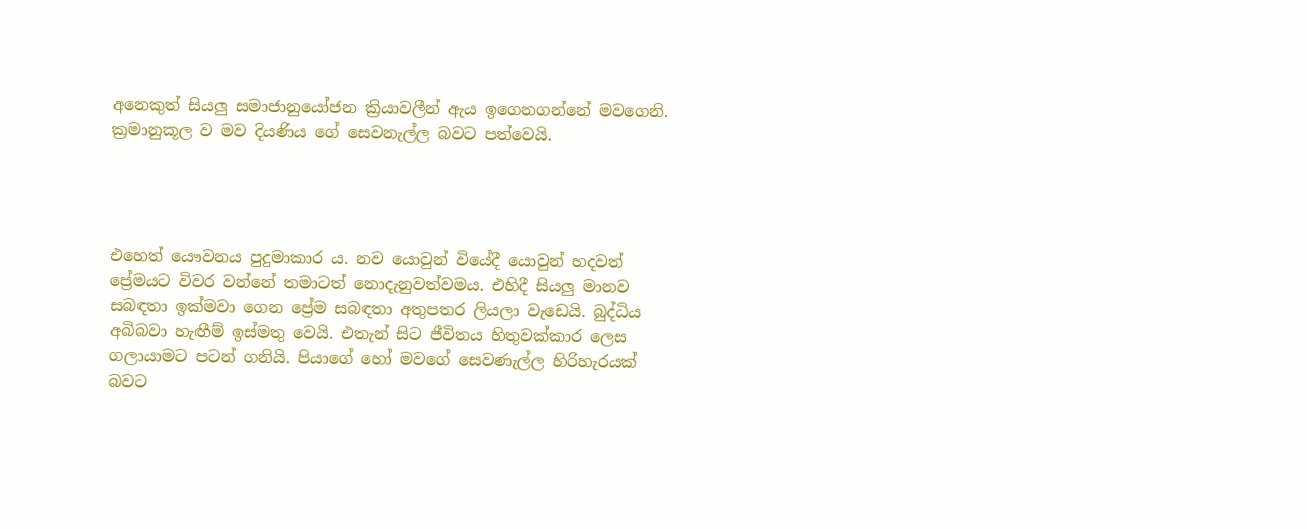අනෙකුත් සියලු සමාජානුයෝජන ක්‍රියාවලීන් ඇය ඉගෙනගන්නේ මවගෙනි. ක්‍රමානුකූල ව මව දියණිය ගේ සෙවනැල්ල බවට පත්වෙයි.




එහෙත් යෞවනය පුදුමාකාර ය. නව යොවුන් වියේදී යොවුන් හදවත් ප්‍රේමයට විවර වන්නේ තමාටත් නොදැනුවත්වමය. එහිදී සියලු මානව සබඳතා ඉක්මවා ගෙන ප්‍රේම සබඳතා අතුපතර ලියලා වැඩෙයි. බුද්ධිය අබිබවා හැඟීම් ඉස්මතු වෙයි. එතැන් සිට ජීවිතය හිතුවක්කාර ලෙස ගලායාමට පටන් ගනියි. පියාගේ හෝ මවගේ සෙවණැල්ල හිරිහැරයක් බවට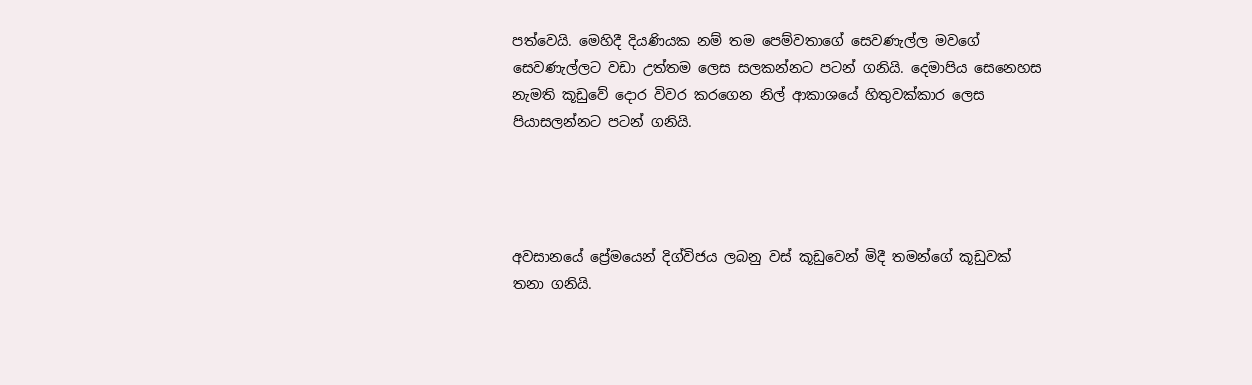පත්වෙයි. මෙහිදී දියණියක නම් තම පෙම්වතාගේ සෙවණැල්ල මවගේ සෙවණැල්ලට වඩා උත්තම ලෙස සලකන්නට පටන් ගනියි. දෙමාපිය සෙනෙහස නැමති කූඩුවේ දොර විවර කරගෙන නිල් ආකාශයේ හිතුවක්කාර ලෙස පියාසලන්නට පටන් ගනියි.




අවසානයේ ප්‍රේමයෙන් දිග්විජය ලබනු වස් කූඩුවෙන් මිදී තමන්ගේ කූඩුවක් තනා ගනියි.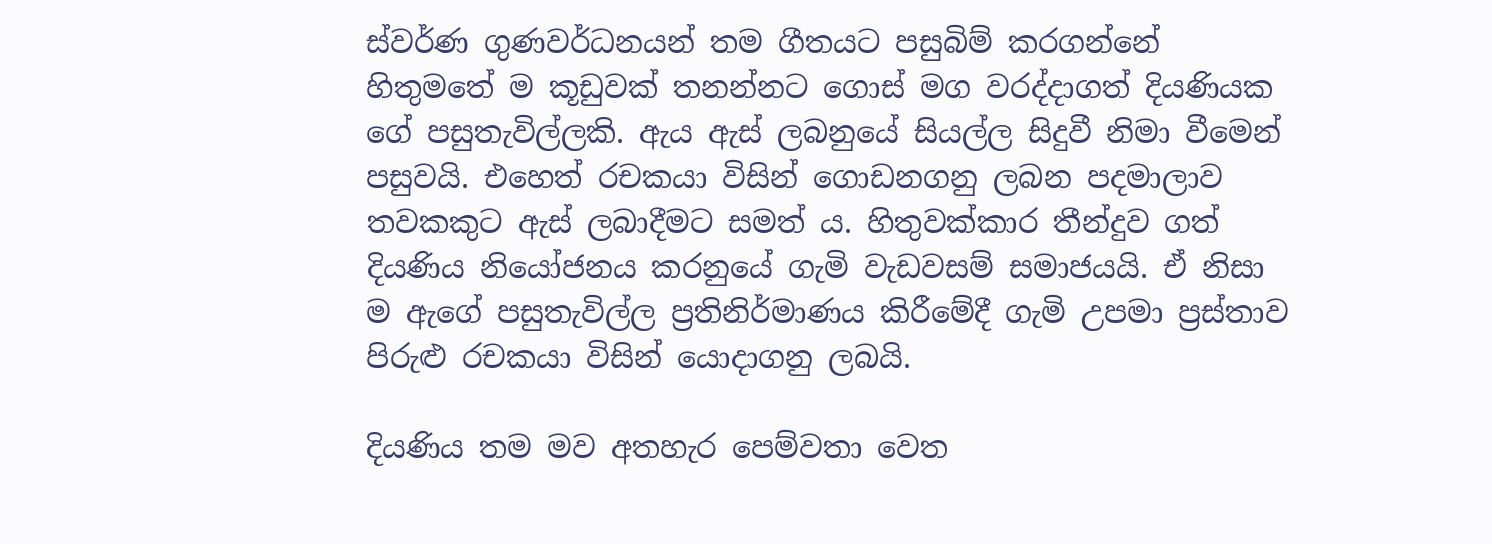ස්වර්ණ ගුණවර්ධනයන් තම ගීතයට පසුබිම් කරගන්නේ හිතුමතේ ම කූඩුවක් තනන්නට ගොස් මග වරද්දාගත් දියණියක ගේ පසුතැවිල්ලකි. ඇය ඇස් ලබනුයේ සියල්ල සිදුවී නිමා වීමෙන් පසුවයි. එහෙත් රචකයා විසින් ගොඩනගනු ලබන පදමාලාව තවකකුට ඇස් ලබාදීමට සමත් ය. හිතුවක්කාර තීන්දුව ගත් දියණිය නියෝජනය කරනුයේ ගැමි වැඩවසම් සමාජයයි. ඒ නිසා ම ඇගේ පසුතැවිල්ල ප්‍රතිනිර්මාණය කිරීමේදී ගැමි උපමා ප්‍රස්තාව පිරුළු රචකයා විසින් යොදාගනු ලබයි.

දියණිය තම මව අතහැර පෙම්වතා වෙත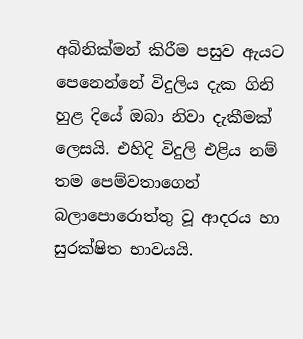අබිනික්මන් කිරීම පසුව ඇයට පෙනෙන්නේ විදුලිය දැක ගිනි හුළ දියේ ඔබා නිවා දැකීමක් ලෙසයි. එහිදි විදුලි එළිය නම් තම පෙම්වතාගෙන් බලාපොරොත්තු වූ ආදරය හා සුරක්ෂිත භාවයයි.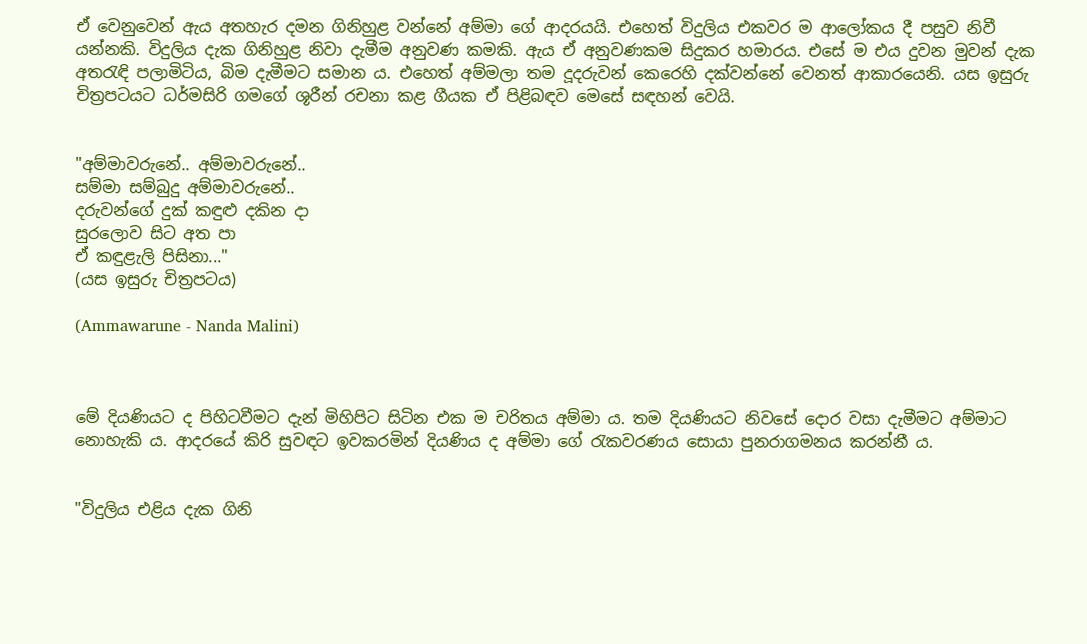ඒ වෙනුවෙන් ඇය අතහැර දමන ගිනිහුළ වන්නේ අම්මා ගේ ආදරයයි. එහෙත් විදුලිය එකවර ම ආලෝකය දී පසුව නිවී යන්නකි. විදුලිය දැක ගිනිහුළ නිවා දැමීම අනුවණ කමකි. ඇය ඒ අනුවණකම සිදුකර හමාරය. එසේ ම එය දුවන මුවන් දැක අතරැඳි පලාමිටිය, බිම දැමීමට සමාන ය. එහෙත් අම්මලා තම දූදරුවන් කෙරෙහි දක්වන්නේ වෙනත් ආකාරයෙනි. යස ඉසුරු චිත්‍රපටයට ධර්මසිරි ගමගේ ශූරීන් රචනා කළ ගීයක ඒ පිළිබඳව මෙසේ සඳහන් වෙයි.


"අම්මාවරුනේ.. අම්මාවරුනේ..
සම්මා සම්බුදු අම්මාවරුනේ..
දරුවන්ගේ දුක් කඳුළු දකින දා
සුරලොව සිට අත පා
ඒ කඳුළැලි පිසිනා..."
(යස ඉසුරු චිත්‍රපටය)

(Ammawarune - Nanda Malini)



මේ දියණියට ද පිහිටවීමට දැන් මිහිපිට සිටින එක ම චරිතය අම්මා ය. තම දියණියට නිවසේ දොර වසා දැමීමට අම්මාට නොහැකි ය. ආදරයේ කිරි සුවඳට ඉවකරමින් දියණිය ද අම්මා ගේ රැකවරණය සොයා පුනරාගමනය කරන්නී ය.


"විදුලිය එළිය දැක ගිනි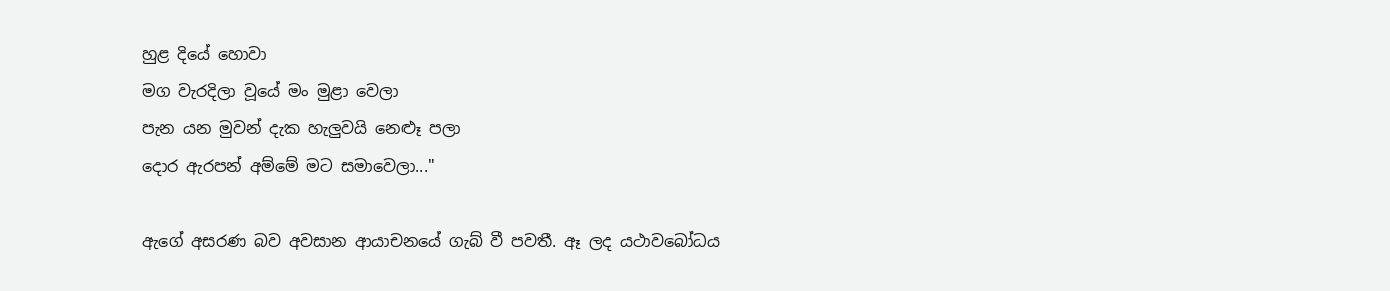හුළ දියේ හොවා
මග වැරදිලා වූයේ මං මුළා වෙලා
පැන යන මුවන් දැක හැලුවයි නෙළූ පලා
දොර ඇරපන් අම්මේ මට සමාවෙලා..."

ඇගේ අසරණ බව අවසාන ආයාචනයේ ගැබ් වී පවතී. ඈ ලද යථාවබෝධය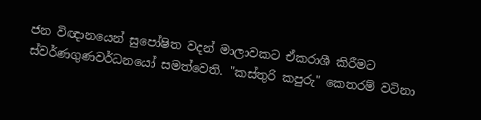ජන විඥානයෙන් සුපෝෂිත වදන් මාලාවකට ඒකරාශී කිරීමට ස්වර්ණගුණවර්ධනයෝ සමත්වෙති. "කස්තුරි කපුරු" කෙතරම් වටිනා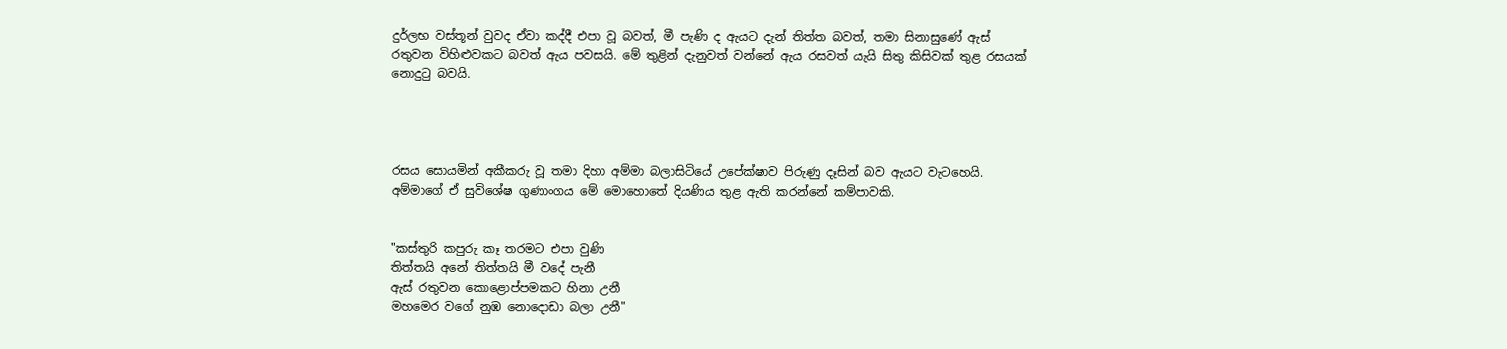දුර්ලභ වස්තූන් වුවද ඒවා කද්දී එපා වූ බවත්, මී පැණි ද ඇයට දැන් තිත්ත බවත්, තමා සිනාසුණේ ඇස් රතුවන විහිළුවකට බවත් ඇය පවසයි. මේ තුළින් දැනුවත් වන්නේ ඇය රසවත් යැයි සිතු කිසිවක් තුළ රසයක් නොදුටු බවයි.




රසය සොයමින් අකීකරු වූ තමා දිහා අම්මා බලාසිටියේ උපේක්ෂාව පිරුණු දෑසින් බව ඇයට වැටහෙයි. අම්මාගේ ඒ සුවිශේෂ ගුණාංගය මේ මොහොතේ දියණිය තුළ ඇති කරන්නේ කම්පාවකි.


"කස්තුරි කපුරු කෑ තරමට එපා වුණි
තිත්තයි අනේ තිත්තයි මී වදේ පැනී
ඇස් රතුවන කොළොප්පමකට හිනා උනී
මහමෙර වගේ නුඹ නොදොඩා බලා උනී"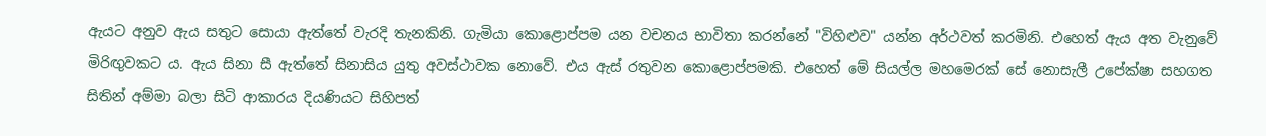ඇයට අනුව ඇය සතුට සොයා ඇත්තේ වැරදි තැනකිනි. ගැමියා කොළොප්පම යන වචනය භාවිතා කරන්නේ "විහිළුව" යන්න අර්ථවත් කරමිනි. එහෙත් ඇය අත වැනුවේ මිරිඟුවකට ය. ඇය සිනා සී ඇත්තේ සිනාසිය යුතු අවස්ථාවක නොවේ. එය ඇස් රතුවන කොළොප්පමකි. එහෙත් මේ සියල්ල මහමෙරක් සේ නොසැලී උපේක්ෂා සහගත සිතින් අම්මා බලා සිටි ආකාරය දියණියට සිහිපත්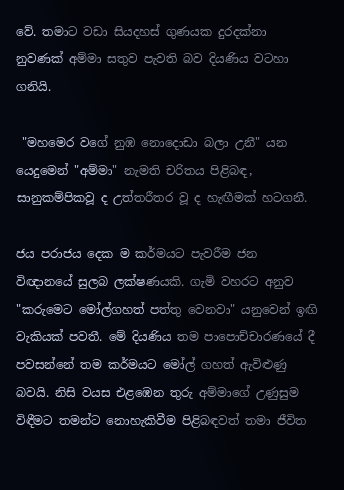වේ. තමාට වඩා සියදහස් ගුණයක දුරදක්නා නුවණක් අම්මා සතුව පැවති බව දියණිය වටහා ගනියි.

 "මහමෙර වගේ නුඹ නොදොඩා බලා උනී" යන යෙදුමෙන් "අම්මා" නැමති චරිතය පිළිබඳ, සානුකම්පිකවූ ද උත්තරීතර වූ ද හැඟීමක් හටගනී.

ජය පරාජය දෙක ම කර්මයට පැවරීම ජන විඥානයේ සුලබ ලක්ෂණයකි. ගැමි වහරට අනුව "කරුමෙට මෝල්ගහත් පත්තු වෙනවා" යනුවෙන් ඉඟි වැකියක් පවතී. මේ දියණිය තම පාපොච්චාරණයේ දී පවසන්නේ තම කර්මයට මෝල් ගහත් ඇවිළුණු බවයි. නිසි වයස එළඹෙන තුරු අම්මාගේ උණුසුම විඳීමට තමන්ට නොහැකිවීම පිළිබඳවත් තමා ජීවිත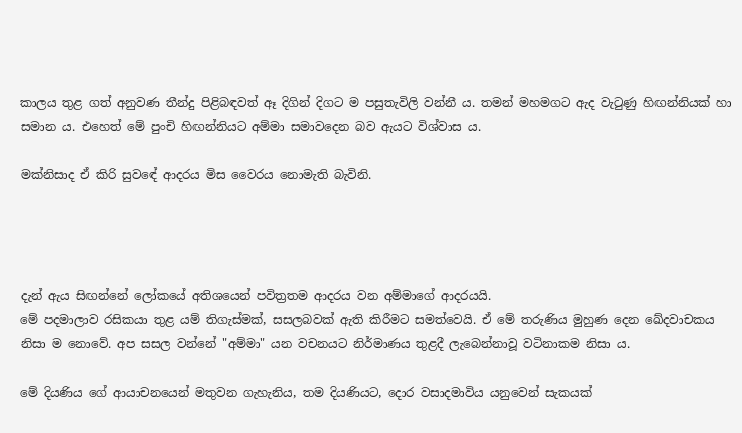කාලය තුළ ගත් අනුවණ තීන්දු පිළිබඳවත් ඈ දිගින් දිගට ම පසුතැවිලි වන්නී ය. තමන් මහමගට ඇද වැටුණු හිඟන්නියක් හා සමාන ය. එහෙත් මේ පුංචි හිඟන්නියට අම්මා සමාවදෙන බව ඇයට විශ්වාස ය.

මක්නිසාද ඒ කිරි සුවඳේ ආදරය මිස වෛරය නොමැති බැවිනි.




දැන් ඇය සිඟන්නේ ලෝකයේ අතිශයෙන් පවිත්‍රතම ආදරය වන අම්මාගේ ආදරයයි.
මේ පදමාලාව රසිකයා තුළ යම් තිගැස්මක්, සසලබවක් ඇති කිරීමට සමත්වෙයි. ඒ මේ තරුණිය මුහුණ දෙන ඛේදවාචකය නිසා ම නොවේ. අප සසල වන්නේ "අම්මා" යන වචනයට නිර්මාණය තුළදී ලැබෙන්නාවූ වටිනාකම නිසා ය.

මේ දියණිය ගේ ආයාචනයෙන් මතුවන ගැහැනිය, තම දියණියට, දොර වසාදමාවිය යනුවෙන් සැකයක්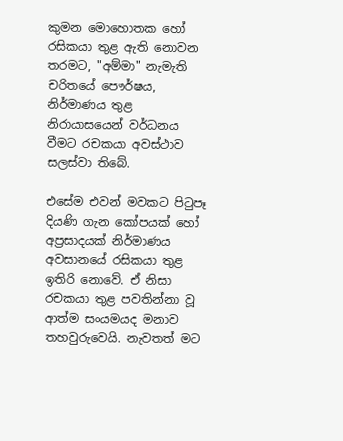කුමන මොහොතක හෝ රසිකයා තුළ ඇති නොවන තරමට, "අම්මා" නැමැති චරිතයේ පෞර්ෂය, නිර්මාණය තුළ නිරායාසයෙන් වර්ධනය වීමට රචකයා අවස්ථාව සලස්වා තිබේ.

එසේම එවන් මවකට පිටුපෑ දියණි ගැන කෝපයක් හෝ අප්‍රසාදයක් නිර්මාණය අවසානයේ රසිකයා තුළ ඉතිරි නොවේ. ඒ නිසා රචකයා තුළ පවතින්නා වූ ආත්ම සංයමයද මනාව තහවුරුවෙයි. නැවතත් මට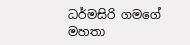ධර්මසිරි ගමගේ මහතා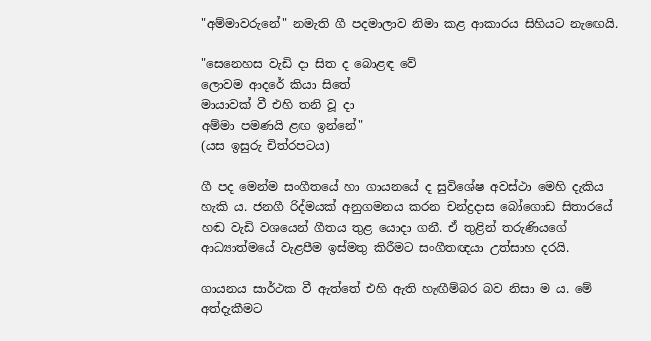"අම්මාවරුනේ" නමැති ගී පදමාලාව නිමා කළ ආකාරය සිහියට නැඟෙයි.

"සෙනෙහස වැඩි දා සිත ද බොළඳ වේ
ලොවම ආදරේ කියා සිතේ
මායාවක් වී එහි තනි වූ දා
අම්මා පමණයි ළඟ ඉන්නේ"
(යස ඉසුරු චිත්රපටය)

ගී පද මෙන්ම සංගීතයේ හා ගායනයේ ද සුවිශේෂ අවස්ථා මෙහි දැකිය හැකි ය. ජනගී රිද්මයක් අනුගමනය කරන චන්ද්‍රදාස බෝගොඩ සිතාරයේ හඬ වැඩි වශයෙන් ගීතය තුළ යොදා ගනී. ඒ තුළින් තරුණියගේ ආධ්‍යාත්මයේ වැළපීම ඉස්මතු කිරීමට සංගීතඥයා උත්සාහ දරයි.

ගායනය සාර්ථක වී ඇත්තේ එහි ඇති හැඟීම්බර බව නිසා ම ය. මේ අත්දැකීමට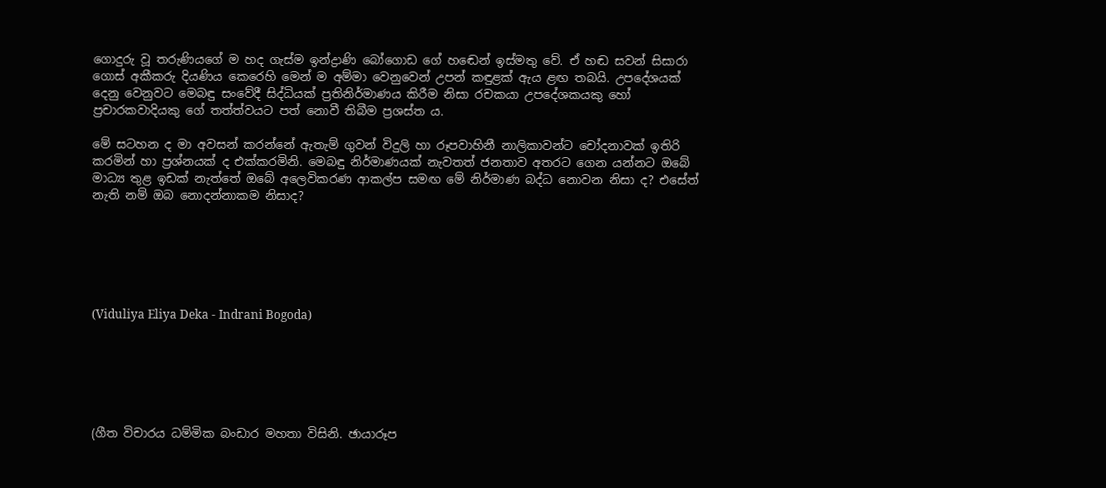ගොදුරු වූ තරුණියගේ ම හද ගැස්ම ඉන්ද්‍රාණි බෝගොඩ ගේ හඬෙන් ඉස්මතු වේ. ඒ හඬ සවන් සිසාරා ගොස් අකීකරු දියණිය කෙරෙහි මෙන් ම අම්මා වෙනුවෙන් උපන් කඳුළක් ඇය ළඟ තබයි. උපදේශයක් දෙනු වෙනුවට මෙබඳු සංවේදී සිද්ධියක් ප්‍රතිනිර්මාණය කිරීම නිසා රචකයා උපදේශකයකු හෝ ප්‍රචාරකවාදියකු ගේ තත්ත්වයට පත් නොවී තිබීම ප්‍රශස්ත ය.

මේ සටහන ද මා අවසන් කරන්නේ ඇතැම් ගුවන් විදුලි හා රූපවාහිනී නාලිකාවන්ට චෝදනාවක් ඉතිරි කරමින් හා ප්‍රශ්නයක් ද එක්කරමිනි. මෙබඳු නිර්මාණයක් නැවතත් ජනතාව අතරට ගෙන යන්නට ඔබේ මාධ්‍ය තුළ ඉඩක් නැත්තේ ඔබේ අලෙවිකරණ ආකල්ප සමඟ මේ නිර්මාණ බද්ධ නොවන නිසා ද? එසේත් නැති නම් ඔබ නොදන්නාකම නිසාද?






(Viduliya Eliya Deka - Indrani Bogoda)






(ගීත විචාරය ධම්මික බංඩාර මහතා විසිනි. ඡායාරූප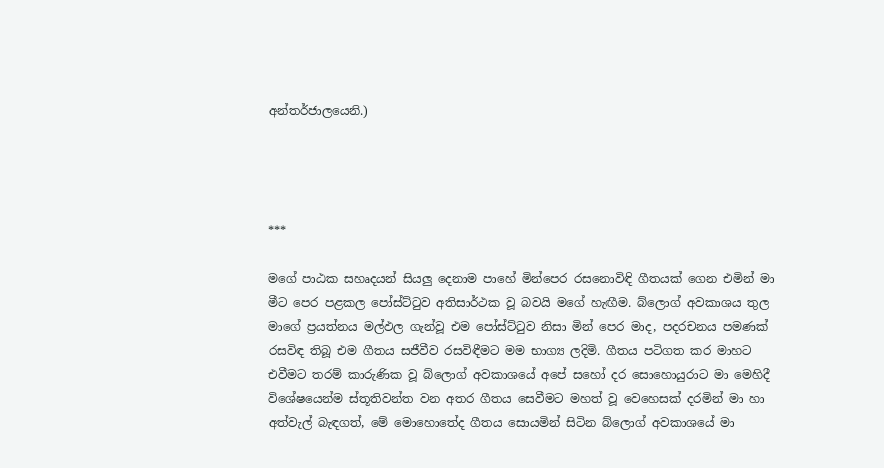අන්තර්ජාලයෙනි.)




***

මගේ පාඨක සහෘදයන් සියලු දෙනාම පාහේ මින්පෙර රසනොවිඳි ගීතයක් ගෙන එමින් මා මීට පෙර පළකල පෝස්ට්ටුව අතිසාර්ථක වූ බවයි මගේ හැඟීම. බ්ලොග් අවකාශය තුල මාගේ ප්‍රයත්නය මල්ඵල ගැන්වූ එම පෝස්ට්ටුව නිසා මින් පෙර මාද, පදරචනය පමණක් රසවිඳ තිබූ එම ගීතය සජීවීව රසවිඳීමට මම භාග්‍ය ලදිමි. ගීතය පටිගත කර මාහට එවීමට තරම් කාරුණික වූ බ්ලොග් අවකාශයේ අපේ සහෝ දර සොහොයුරාට මා මෙහිදී විශේෂයෙන්ම ස්තූතිවන්ත වන අතර ගීතය සෙවීමට මහත් වූ වෙහෙසක් දරමින් මා හා අත්වැල් බැඳගත්, මේ මොහොතේද ගීතය සොයමින් සිටින බ්ලොග් අවකාශයේ මා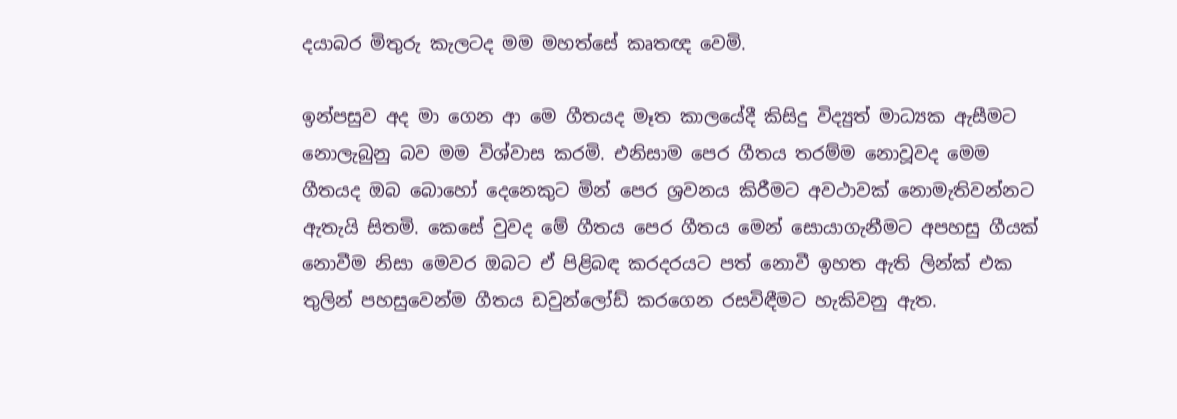දයාබර මිතුරු කැලටද මම මහත්සේ කෘතඥ වෙමි.

ඉන්පසුව අද මා ගෙන ආ මෙ ගීතයද මෑත කාලයේදී කිසිදු විද්‍යුත් මාධ්‍යක ඇසීමට නොලැබුනු බව මම විශ්වාස කරමි. එනිසාම පෙර ගීතය තරම්ම නොවූවද මෙම ගීතයද ඔබ බොහෝ දෙනෙකුට මින් පෙර ශ්‍රවනය කිරීමට අවථාවක් නොමැතිවන්නට ඇතැයි සිතමි. කෙසේ වුවද මේ ගීතය පෙර ගීතය මෙන් සොයාගැනීමට අපහසු ගීයක් නොවීම නිසා මෙවර ඔබට ඒ පිළිබඳ කරදරයට පත් නොවී ඉහත ඇති ලින්ක් එක තුලින් පහසුවෙන්ම ගීතය ඩවුන්ලෝඩ් කරගෙන රසවිඳීමට හැකිවනු ඇත.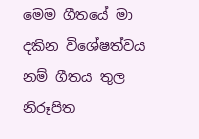මෙම ගීතයේ මා දකින විශේෂත්වය නම් ගීතය තුල නිරූපිත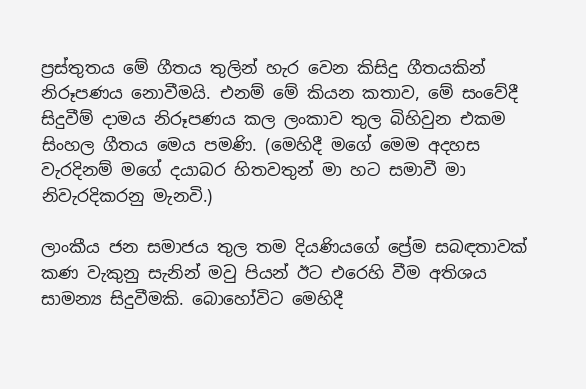ප්‍රස්තුතය මේ ගීතය තුලින් හැර වෙන කිසිදු ගීතයකින් නිරූපණය නොවීමයි. එනම් මේ කියන කතාව, මේ සංවේදී සිදුවීම් දාමය නිරූපණය කල ලංකාව තුල බිහිවුන එකම සිංහල ගීතය මෙය පමණි. (මෙහිදී මගේ මෙම අදහස වැරදිනම් මගේ දයාබර හිතවතුන් මා හට සමාවී මා නිවැරදිකරනු මැනවි.)

ලාංකීය ජන සමාජය තුල තම දියණියගේ ප්‍රේම සබඳතාවක් කණ වැකුනු සැනින් මවු පියන් ඊට එරෙහි වීම අතිශය සාමන්‍ය සිදුවීමකි. බොහෝවිට මෙහිදී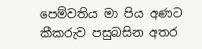පෙම්වතිය මා පිය අණට කීකරුව පසුබසින අතර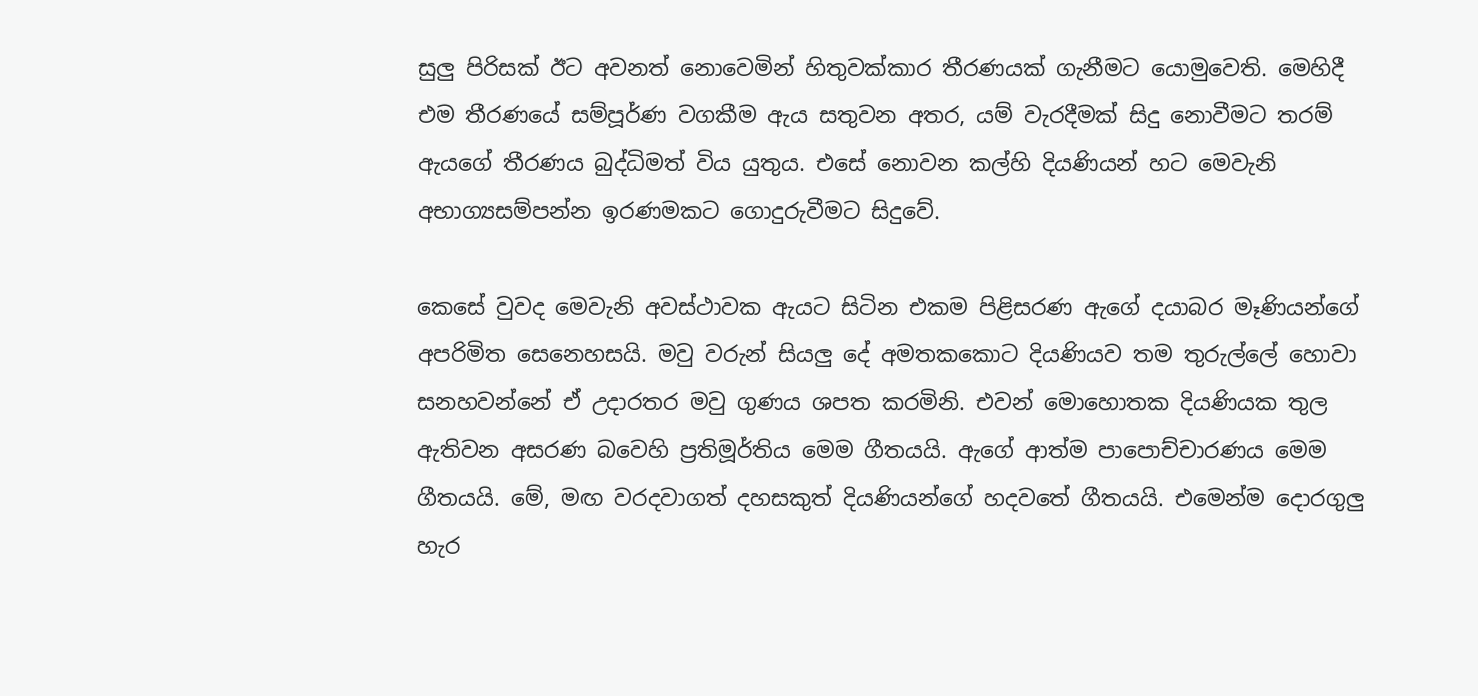සුලු පිරිසක් ඊට අවනත් නොවෙමින් හිතුවක්කාර තීරණයක් ගැනීමට යොමුවෙති. මෙහිදී එම තීරණයේ සම්පූර්ණ වගකීම ඇය සතුවන අතර, යම් වැරදීමක් සිදු නොවීමට තරම් ඇයගේ තීරණය බුද්ධිමත් විය යුතුය. එසේ නොවන කල්හි දියණියන් හට මෙවැනි අභාග්‍යසම්පන්න ඉරණමකට ගොදුරුවීමට සිදුවේ.

කෙසේ වුවද මෙවැනි අවස්ථාවක ඇයට සිටින එකම පිළිසරණ ඇගේ දයාබර මෑණියන්ගේ අපරිමිත සෙනෙහසයි. මවු වරුන් සියලු දේ අමතකකොට දියණියව තම තුරුල්ලේ හොවා සනහවන්නේ ඒ උදාරතර මවු ගුණය ශපත කරමිනි. එවන් මොහොතක දියණියක තුල ඇතිවන අසරණ බවෙහි ප්‍රතිමූර්තිය මෙම ගීතයයි. ඇගේ ආත්ම පාපොච්චාරණය මෙම ගීතයයි. මේ, මඟ වරදවාගත් දහසකුත් දියණියන්ගේ හදවතේ ගීතයයි. එමෙන්ම දොරගුලු හැර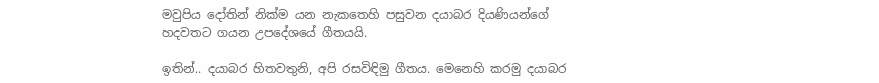මවුපිය දෝතින් නික්ම යන නැකතෙහි පසුවන දයාබර දියණියන්ගේ හදවතට ගයන උපදේශයේ ගීතයයි.

ඉතින්.. දයාබර හිතවතුනි, අපි රසවිඳිමු ගීතය. මෙනෙහි කරමු දයාබර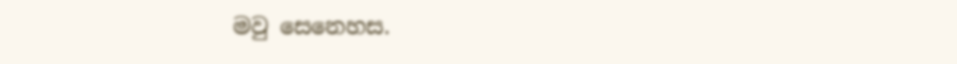මවු සෙනෙහස.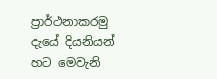ප්‍රාර්ථනාකරමු දැයේ දියනියන් හට මෙවැනි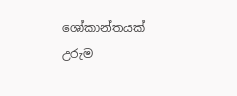ශෝකාන්තයක් උරුම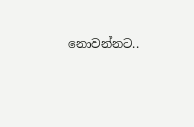නොවන්නට..